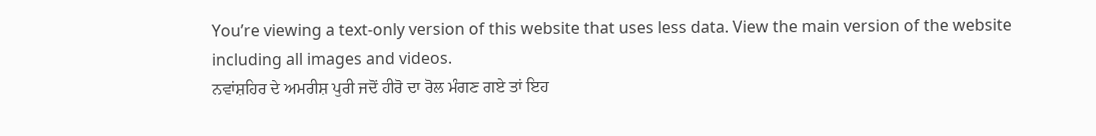You’re viewing a text-only version of this website that uses less data. View the main version of the website including all images and videos.
ਨਵਾਂਸ਼ਹਿਰ ਦੇ ਅਮਰੀਸ਼ ਪੁਰੀ ਜਦੋਂ ਹੀਰੋ ਦਾ ਰੋਲ ਮੰਗਣ ਗਏ ਤਾਂ ਇਹ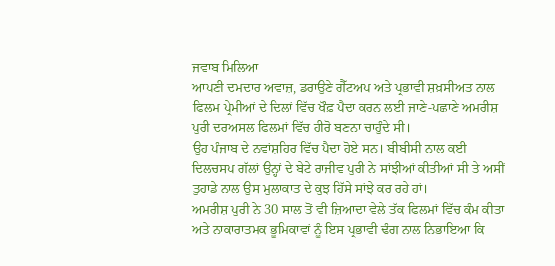ਜਵਾਬ ਮਿਲਿਆ
ਆਪਣੀ ਦਮਦਾਰ ਅਵਾਜ਼, ਡਰਾਉਣੇ ਗੈੱਟਅਪ ਅਤੇ ਪ੍ਰਭਾਵੀ ਸ਼ਖ਼ਸੀਅਤ ਨਾਲ ਫਿਲਮ ਪ੍ਰੇਮੀਆਂ ਦੇ ਦਿਲਾਂ ਵਿੱਚ ਖੌਫ਼ ਪੈਦਾ ਕਰਨ ਲਈ ਜਾਣੇ-ਪਛਾਣੇ ਅਮਰੀਸ਼ ਪੁਰੀ ਦਰਅਸਲ ਫਿਲਮਾਂ ਵਿੱਚ ਹੀਰੋ ਬਣਨਾ ਚਾਹੁੰਦੇ ਸੀ।
ਉਹ ਪੰਜਾਬ ਦੇ ਨਵਾਂਸ਼ਹਿਰ ਵਿੱਚ ਪੈਦਾ ਹੋਏ ਸਨ। ਬੀਬੀਸੀ ਨਾਲ ਕਈ ਦਿਲਚਸਪ ਗੱਲਾਂ ਉਨ੍ਹਾਂ ਦੇ ਬੇਟੇ ਰਾਜੀਵ ਪੁਰੀ ਨੇ ਸਾਂਝੀਆਂ ਕੀਤੀਆਂ ਸੀ ਤੇ ਅਸੀਂ ਤੁਹਾਡੇ ਨਾਲ ਉਸ ਮੁਲਾਕਾਤ ਦੇ ਕੁਝ ਹਿੱਸੇ ਸਾਂਝੇ ਕਰ ਰਹੇ ਹਾਂ।
ਅਮਰੀਸ਼ ਪੁਰੀ ਨੇ 30 ਸਾਲ ਤੋਂ ਵੀ ਜ਼ਿਆਦਾ ਵੇਲੇ ਤੱਕ ਫਿਲਮਾਂ ਵਿੱਚ ਕੰਮ ਕੀਤਾ ਅਤੇ ਨਾਕਾਰਾਤਮਕ ਭੂਮਿਕਾਵਾਂ ਨੂੰ ਇਸ ਪ੍ਰਭਾਵੀ ਢੰਗ ਨਾਲ ਨਿਭਾਇਆ ਕਿ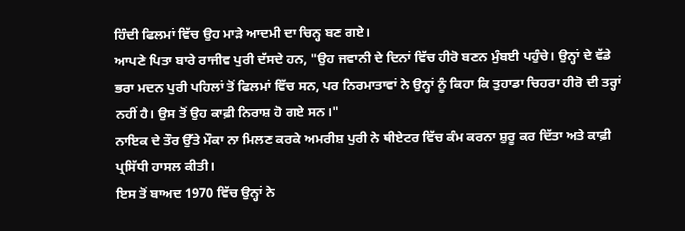ਹਿੰਦੀ ਫਿਲਮਾਂ ਵਿੱਚ ਉਹ ਮਾੜੇ ਆਦਮੀ ਦਾ ਚਿਨ੍ਹ ਬਣ ਗਏ।
ਆਪਣੇ ਪਿਤਾ ਬਾਰੇ ਰਾਜੀਵ ਪੁਰੀ ਦੱਸਦੇ ਹਨ, "ਉਹ ਜਵਾਨੀ ਦੇ ਦਿਨਾਂ ਵਿੱਚ ਹੀਰੋ ਬਣਨ ਮੁੰਬਈ ਪਹੁੰਚੇ। ਉਨ੍ਹਾਂ ਦੇ ਵੱਡੇ ਭਰਾ ਮਦਨ ਪੁਰੀ ਪਹਿਲਾਂ ਤੋਂ ਫਿਲਮਾਂ ਵਿੱਚ ਸਨ, ਪਰ ਨਿਰਮਾਤਾਵਾਂ ਨੇ ਉਨ੍ਹਾਂ ਨੂੰ ਕਿਹਾ ਕਿ ਤੁਹਾਡਾ ਚਿਹਰਾ ਹੀਰੋ ਦੀ ਤਰ੍ਹਾਂ ਨਹੀਂ ਹੈ। ਉਸ ਤੋਂ ਉਹ ਕਾਫ਼ੀ ਨਿਰਾਸ਼ ਹੋ ਗਏ ਸਨ।"
ਨਾਇਕ ਦੇ ਤੌਰ ਉੱਤੇ ਮੌਕਾ ਨਾ ਮਿਲਣ ਕਰਕੇ ਅਮਰੀਸ਼ ਪੁਰੀ ਨੇ ਥੀਏਟਰ ਵਿੱਚ ਕੰਮ ਕਰਨਾ ਸ਼ੁਰੂ ਕਰ ਦਿੱਤਾ ਅਤੇ ਕਾਫ਼ੀ ਪ੍ਰਸਿੱਧੀ ਹਾਸਲ ਕੀਤੀ।
ਇਸ ਤੋਂ ਬਾਅਦ 1970 ਵਿੱਚ ਉਨ੍ਹਾਂ ਨੇ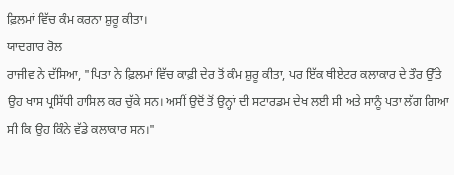ਫ਼ਿਲਮਾਂ ਵਿੱਚ ਕੰਮ ਕਰਨਾ ਸ਼ੁਰੂ ਕੀਤਾ।
ਯਾਦਗਾਰ ਰੋਲ
ਰਾਜੀਵ ਨੇ ਦੱਸਿਆ, "ਪਿਤਾ ਨੇ ਫ਼ਿਲਮਾਂ ਵਿੱਚ ਕਾਫ਼ੀ ਦੇਰ ਤੋਂ ਕੰਮ ਸ਼ੁਰੂ ਕੀਤਾ, ਪਰ ਇੱਕ ਥੀਏਟਰ ਕਲਾਕਾਰ ਦੇ ਤੌਰ ਉੱਤੇ ਉਹ ਖਾਸ ਪ੍ਰਸਿੱਧੀ ਹਾਸਿਲ ਕਰ ਚੁੱਕੇ ਸਨ। ਅਸੀਂ ਉਦੋਂ ਤੋਂ ਉਨ੍ਹਾਂ ਦੀ ਸਟਾਰਡਮ ਦੇਖ ਲਈ ਸੀ ਅਤੇ ਸਾਨੂੰ ਪਤਾ ਲੱਗ ਗਿਆ ਸੀ ਕਿ ਉਹ ਕਿੰਨੇ ਵੱਡੇ ਕਲਾਕਾਰ ਸਨ।"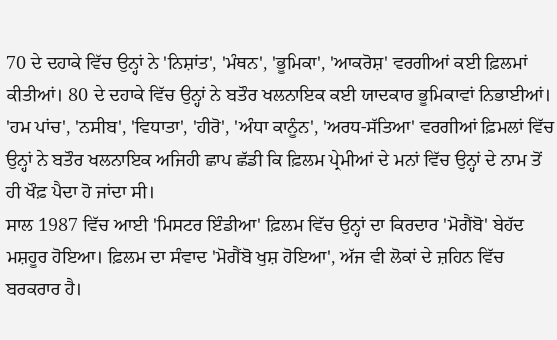70 ਦੇ ਦਹਾਕੇ ਵਿੱਚ ਉਨ੍ਹਾਂ ਨੇ 'ਨਿਸ਼ਾਂਤ', 'ਮੰਥਨ', 'ਭੂਮਿਕਾ', 'ਆਕਰੋਸ਼' ਵਰਗੀਆਂ ਕਈ ਫ਼ਿਲਮਾਂ ਕੀਤੀਆਂ। 80 ਦੇ ਦਹਾਕੇ ਵਿੱਚ ਉਨ੍ਹਾਂ ਨੇ ਬਤੌਰ ਖਲਨਾਇਕ ਕਈ ਯਾਦਕਾਰ ਭੂਮਿਕਾਵਾਂ ਨਿਭਾਈਆਂ।
'ਹਮ ਪਾਂਚ', 'ਨਸੀਬ', 'ਵਿਧਾਤਾ', 'ਹੀਰੋ', 'ਅੰਧਾ ਕਾਨੂੰਨ', 'ਅਰਧ-ਸੱਤਿਆ' ਵਰਗੀਆਂ ਫ਼ਿਮਲਾਂ ਵਿੱਚ ਉਨ੍ਹਾਂ ਨੇ ਬਤੌਰ ਖਲਨਾਇਕ ਅਜਿਹੀ ਛਾਪ ਛੱਡੀ ਕਿ ਫ਼ਿਲਮ ਪ੍ਰੇਮੀਆਂ ਦੇ ਮਨਾਂ ਵਿੱਚ ਉਨ੍ਹਾਂ ਦੇ ਨਾਮ ਤੋਂ ਹੀ ਖੌਫ਼ ਪੈਦਾ ਹੋ ਜਾਂਦਾ ਸੀ।
ਸਾਲ 1987 ਵਿੱਚ ਆਈ 'ਮਿਸਟਰ ਇੰਡੀਆ' ਫ਼ਿਲਮ ਵਿੱਚ ਉਨ੍ਹਾਂ ਦਾ ਕਿਰਦਾਰ 'ਮੋਗੈਂਬੋ' ਬੇਹੱਦ ਮਸ਼ਹੂਰ ਹੋਇਆ। ਫ਼ਿਲਮ ਦਾ ਸੰਵਾਦ 'ਮੋਗੈਂਬੋ ਖੁਸ਼ ਹੋਇਆ', ਅੱਜ ਵੀ ਲੋਕਾਂ ਦੇ ਜ਼ਹਿਨ ਵਿੱਚ ਬਰਕਰਾਰ ਹੈ।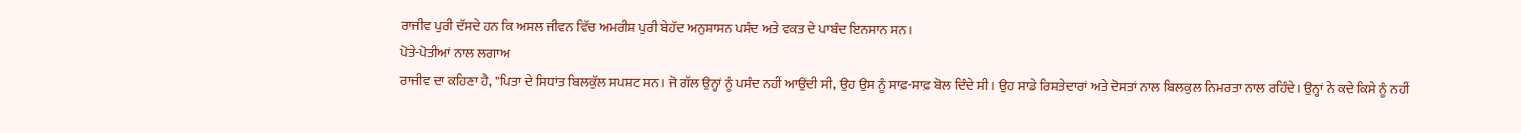ਰਾਜੀਵ ਪੁਰੀ ਦੱਸਦੇ ਹਨ ਕਿ ਅਸਲ ਜੀਵਨ ਵਿੱਚ ਅਮਰੀਸ਼ ਪੁਰੀ ਬੇਹੱਦ ਅਨੁਸ਼ਾਸਨ ਪਸੰਦ ਅਤੇ ਵਕਤ ਦੇ ਪਾਬੰਦ ਇਨਸਾਨ ਸਨ।
ਪੋਤੇ-ਪੋਤੀਆਂ ਨਾਲ ਲਗਾਅ
ਰਾਜੀਵ ਦਾ ਕਹਿਣਾ ਹੈ, "ਪਿਤਾ ਦੇ ਸਿਧਾਂਤ ਬਿਲਕੁੱਲ ਸਪਸ਼ਟ ਸਨ। ਜੋ ਗੱਲ ਉਨ੍ਹਾਂ ਨੂੰ ਪਸੰਦ ਨਹੀਂ ਆਉਂਦੀ ਸੀ, ਉਹ ਉਸ ਨੂੰ ਸਾਫ਼-ਸਾਫ਼ ਬੋਲ ਦਿੰਦੇ ਸੀ। ਉਹ ਸਾਡੇ ਰਿਸ਼ਤੇਦਾਰਾਂ ਅਤੇ ਦੋਸਤਾਂ ਨਾਲ ਬਿਲਕੁਲ ਨਿਮਰਤਾ ਨਾਲ ਰਹਿੰਦੇ। ਉਨ੍ਹਾਂ ਨੇ ਕਦੇ ਕਿਸੇ ਨੂੰ ਨਹੀਂ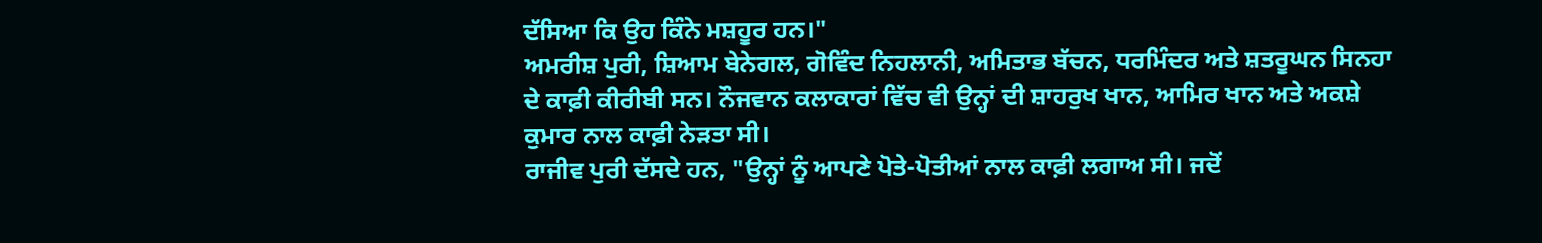ਦੱਸਿਆ ਕਿ ਉਹ ਕਿੰਨੇ ਮਸ਼ਹੂਰ ਹਨ।"
ਅਮਰੀਸ਼ ਪੁਰੀ, ਸ਼ਿਆਮ ਬੇਨੇਗਲ, ਗੋਵਿੰਦ ਨਿਹਲਾਨੀ, ਅਮਿਤਾਭ ਬੱਚਨ, ਧਰਮਿੰਦਰ ਅਤੇ ਸ਼ਤਰੂਘਨ ਸਿਨਹਾ ਦੇ ਕਾਫ਼ੀ ਕੀਰੀਬੀ ਸਨ। ਨੌਜਵਾਨ ਕਲਾਕਾਰਾਂ ਵਿੱਚ ਵੀ ਉਨ੍ਹਾਂ ਦੀ ਸ਼ਾਹਰੁਖ ਖਾਨ, ਆਮਿਰ ਖਾਨ ਅਤੇ ਅਕਸ਼ੇ ਕੁਮਾਰ ਨਾਲ ਕਾਫ਼ੀ ਨੇੜਤਾ ਸੀ।
ਰਾਜੀਵ ਪੁਰੀ ਦੱਸਦੇ ਹਨ, "ਉਨ੍ਹਾਂ ਨੂੰ ਆਪਣੇ ਪੋਤੇ-ਪੋਤੀਆਂ ਨਾਲ ਕਾਫ਼ੀ ਲਗਾਅ ਸੀ। ਜਦੋਂ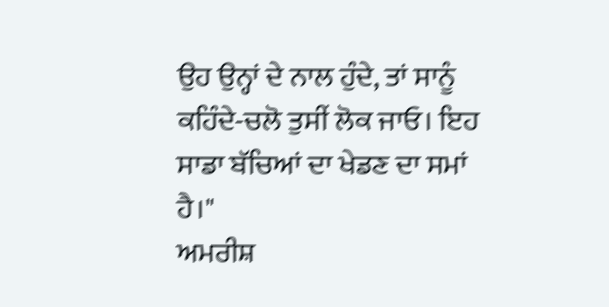ਉਹ ਉਨ੍ਹਾਂ ਦੇ ਨਾਲ ਹੁੰਦੇ, ਤਾਂ ਸਾਨੂੰ ਕਹਿੰਦੇ-ਚਲੋ ਤੁਸੀਂ ਲੋਕ ਜਾਓ। ਇਹ ਸਾਡਾ ਬੱਚਿਆਂ ਦਾ ਖੇਡਣ ਦਾ ਸਮਾਂ ਹੈ।"
ਅਮਰੀਸ਼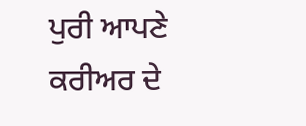ਪੁਰੀ ਆਪਣੇ ਕਰੀਅਰ ਦੇ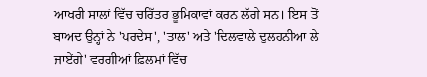ਆਖਰੀ ਸਾਲਾਂ ਵਿੱਚ ਚਰਿੱਤਰ ਭੂਮਿਕਾਵਾਂ ਕਰਨ ਲੱਗੇ ਸਨ। ਇਸ ਤੋਂ ਬਾਅਦ ਉਨ੍ਹਾਂ ਨੇ 'ਪਰਦੇਸ', 'ਤਾਲ' ਅਤੇ 'ਦਿਲਵਾਲੇ ਦੁਲਹਨੀਆ ਲੇ ਜਾਏਂਗੇ' ਵਰਗੀਆਂ ਫ਼ਿਲਮਾਂ ਵਿੱਚ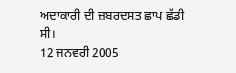ਅਦਾਕਾਰੀ ਦੀ ਜ਼ਬਰਦਸਤ ਛਾਪ ਛੱਡੀ ਸੀ।
12 ਜਨਵਰੀ 2005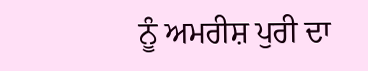ਨੂੰ ਅਮਰੀਸ਼ ਪੁਰੀ ਦਾ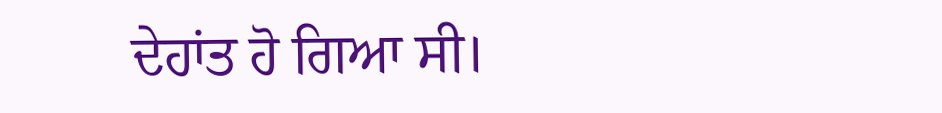ਦੇਹਾਂਤ ਹੋ ਗਿਆ ਸੀ।